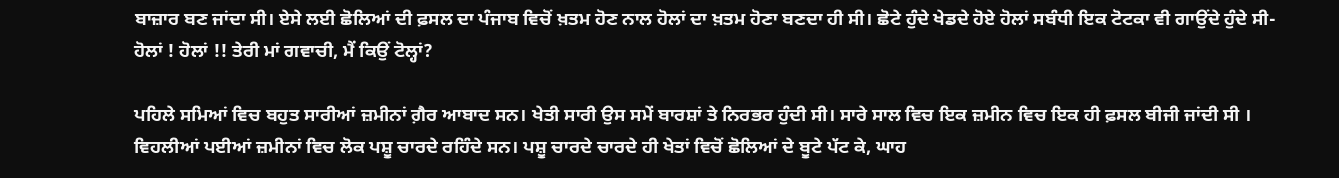ਬਾਜ਼ਾਰ ਬਣ ਜਾਂਦਾ ਸੀ। ਏਸੇ ਲਈ ਛੋਲਿਆਂ ਦੀ ਫ਼ਸਲ ਦਾ ਪੰਜਾਬ ਵਿਚੋਂ ਖ਼ਤਮ ਹੋਣ ਨਾਲ ਹੋਲਾਂ ਦਾ ਖ਼ਤਮ ਹੋਣਾ ਬਣਦਾ ਹੀ ਸੀ। ਛੋਟੇ ਹੁੰਦੇ ਖੇਡਦੇ ਹੋਏ ਹੋਲਾਂ ਸਬੰਧੀ ਇਕ ਟੋਟਕਾ ਵੀ ਗਾਉਂਦੇ ਹੁੰਦੇ ਸੀ-
ਹੋਲਾਂ ! ਹੋਲਾਂ !! ਤੇਰੀ ਮਾਂ ਗਵਾਚੀ, ਮੈਂ ਕਿਉਂ ਟੋਲ੍ਹਾਂ?

ਪਹਿਲੇ ਸਮਿਆਂ ਵਿਚ ਬਹੁਤ ਸਾਰੀਆਂ ਜ਼ਮੀਨਾਂ ਗ਼ੈਰ ਆਬਾਦ ਸਨ। ਖੇਤੀ ਸਾਰੀ ਉਸ ਸਮੇਂ ਬਾਰਸ਼ਾਂ ਤੇ ਨਿਰਭਰ ਹੁੰਦੀ ਸੀ। ਸਾਰੇ ਸਾਲ ਵਿਚ ਇਕ ਜ਼ਮੀਨ ਵਿਚ ਇਕ ਹੀ ਫ਼ਸਲ ਬੀਜੀ ਜਾਂਦੀ ਸੀ । ਵਿਹਲੀਆਂ ਪਈਆਂ ਜ਼ਮੀਨਾਂ ਵਿਚ ਲੋਕ ਪਸ਼ੂ ਚਾਰਦੇ ਰਹਿੰਦੇ ਸਨ। ਪਸ਼ੂ ਚਾਰਦੇ ਚਾਰਦੇ ਹੀ ਖੇਤਾਂ ਵਿਚੋਂ ਛੋਲਿਆਂ ਦੇ ਬੂਟੇ ਪੱਟ ਕੇ, ਘਾਹ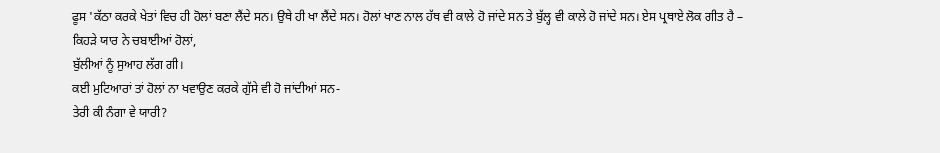ਫੂਸ 'ਕੱਠਾ ਕਰਕੇ ਖੇਤਾਂ ਵਿਚ ਹੀ ਹੋਲਾਂ ਬਣਾ ਲੈਂਦੇ ਸਨ। ਉਥੇ ਹੀ ਖਾ ਲੈਂਦੇ ਸਨ। ਹੋਲਾਂ ਖਾਣ ਨਾਲ ਹੱਥ ਵੀ ਕਾਲੇ ਹੋ ਜਾਂਦੇ ਸਨ ਤੇ ਬੁੱਲ੍ਹ ਵੀ ਕਾਲੇ ਹੋ ਜਾਂਦੇ ਸਨ। ਏਸ ਪ੍ਰਥਾਏ ਲੋਕ ਗੀਤ ਹੈ –
ਕਿਹੜੇ ਯਾਰ ਨੇ ਚਬਾਈਆਂ ਹੋਲਾਂ,
ਬੁੱਲੀਆਂ ਨੂੰ ਸੁਆਹ ਲੱਗ ਗੀ।
ਕਈ ਮੁਟਿਆਰਾਂ ਤਾਂ ਹੋਲਾਂ ਨਾ ਖਵਾਉਣ ਕਰਕੇ ਗੁੱਸੇ ਵੀ ਹੋ ਜਾਂਦੀਆਂ ਸਨ-
ਤੇਰੀ ਕੀ ਨੰਗਾ ਵੇ ਯਾਰੀ?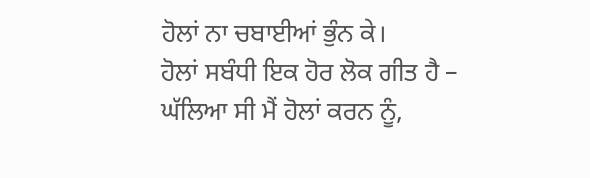ਹੋਲਾਂ ਨਾ ਚਬਾਈਆਂ ਭੁੰਨ ਕੇ।
ਹੋਲਾਂ ਸਬੰਧੀ ਇਕ ਹੋਰ ਲੋਕ ਗੀਤ ਹੈ –
ਘੱਲਿਆ ਸੀ ਮੈਂ ਹੋਲਾਂ ਕਰਨ ਨੂੰ,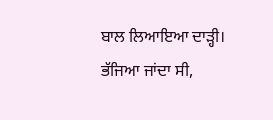ਬਾਲ ਲਿਆਇਆ ਦਾੜ੍ਹੀ।
ਭੱਜਿਆ ਜਾਂਦਾ ਸੀ,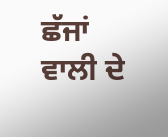ਛੱਜਾਂ ਵਾਲੀ ਦੇ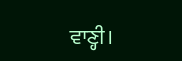ਵਾਣ੍ਹੀ।